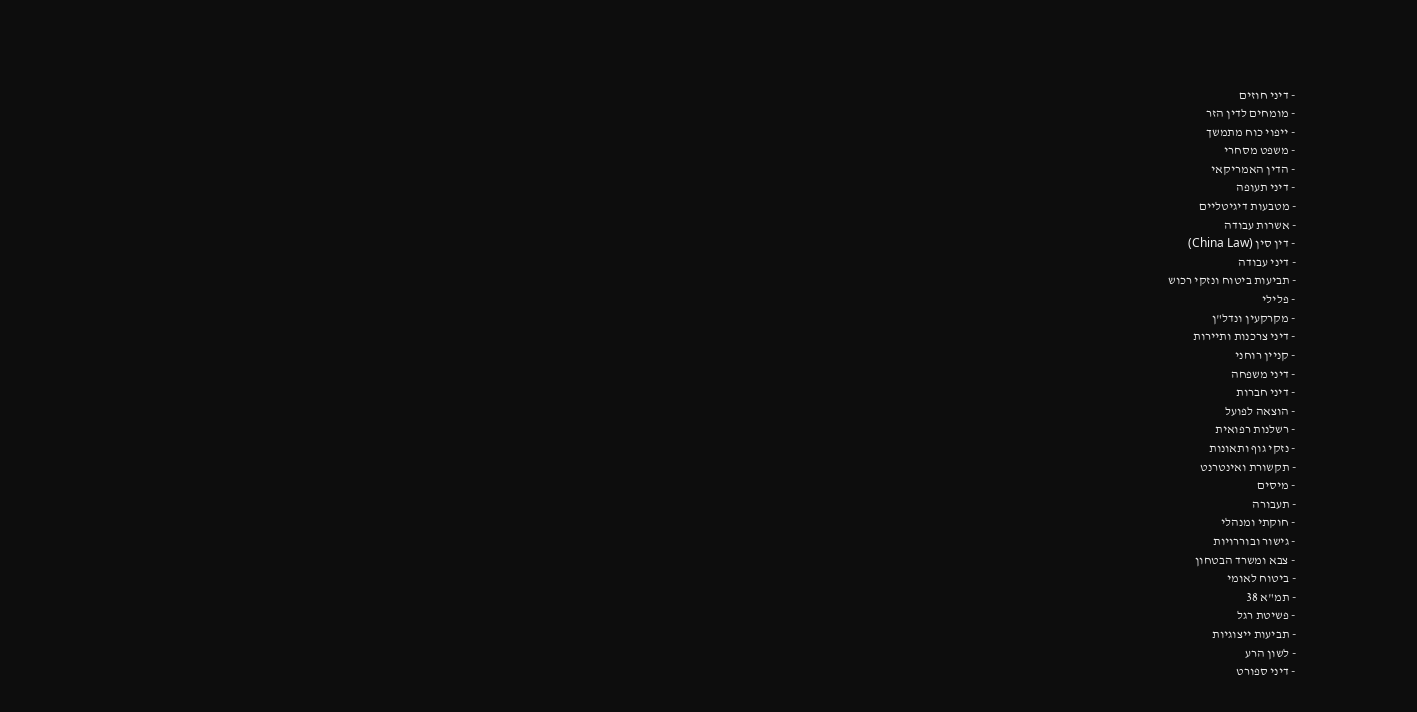- דיני חוזים
- מומחים לדין הזר
- ייפוי כוח מתמשך
- משפט מסחרי
- הדין האמריקאי
- דיני תעופה
- מטבעות דיגיטליים
- אשרות עבודה
- דין סין (China Law)
- דיני עבודה
- תביעות ביטוח ונזקי רכוש
- פלילי
- מקרקעין ונדל"ן
- דיני צרכנות ותיירות
- קניין רוחני
- דיני משפחה
- דיני חברות
- הוצאה לפועל
- רשלנות רפואית
- נזקי גוף ותאונות
- תקשורת ואינטרנט
- מיסים
- תעבורה
- חוקתי ומנהלי
- גישור ובוררויות
- צבא ומשרד הבטחון
- ביטוח לאומי
- תמ"א 38
- פשיטת רגל
- תביעות ייצוגיות
- לשון הרע
- דיני ספורט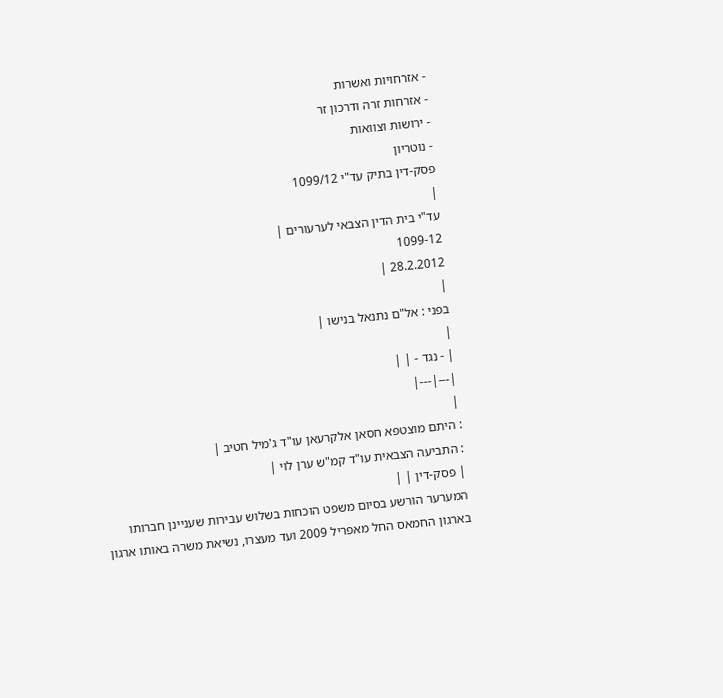- אזרחויות ואשרות
- אזרחות זרה ודרכון זר
- ירושות וצוואות
- נוטריון
פסק-דין בתיק עד"י 1099/12
|
עד"י בית הדין הצבאי לערעורים |
1099-12
28.2.2012 |
|
בפני : אל"ם נתנאל בנישו |
|
| - נגד - | |
|---|---|
|
: היתם מוצטפא חסאן אלקרעאן עו"ד ג'מיל חטיב |
: התביעה הצבאית עו"ד קמ"ש ערן לוי |
| פסק-דין | |
המערער הורשע בסיום משפט הוכחות בשלוש עבירות שעניינן חברותו בארגון החמאס החל מאפריל 2009 ועד מעצרו, נשיאת משרה באותו ארגון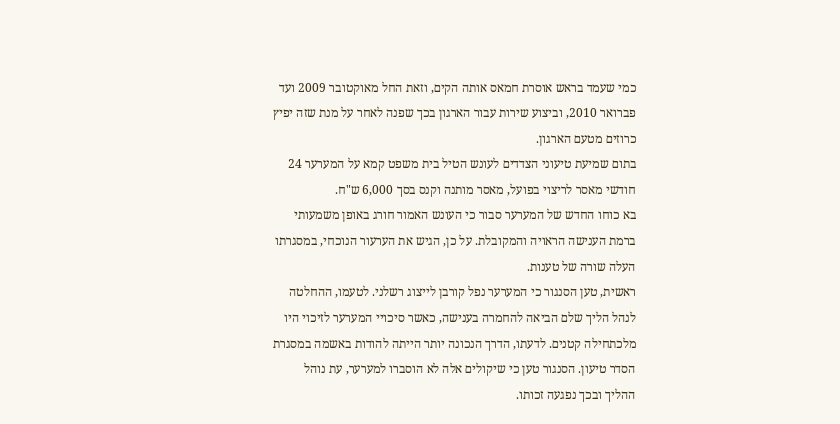כמי שעמד בראש אוסרת חמאס אותה הקים, וזאת החל מאוקטובר 2009 ועד פברואר 2010, וביצוע שירות עבור הארגון בכך שפנה לאחר על מנת שזה יפיץ כרוזים מטעם הארגון.
בתום שמיעת טיעוני הצדדים לעונש הטיל בית משפט קמא על המערער 24 חודשי מאסר לריצוי בפועל, מאסר מותנה וקנס בסך 6,000 ש"ח.
בא כוחו החדש של המערער סבור כי העונש האמור חורג באופן משמעותי ברמת הענישה הראויה והמקובלת. על כן, הגיש את הערעור הנוכחי, במסגרתו העלה שורה של טענות.
ראשית, טען הסנגור כי המערער נפל קורבן לייצוג רשלני. לטעמו, ההחלטה לנהל הליך שלם הביאה להחמרה בענישה, כאשר סיכויי המערער לזיכוי היו מלכתחילה קטנים. לדעתו, הדרך הנכונה יותר הייתה להודות באשמה במסגרת הסדר טיעון. הסנגור טען כי שיקולים אלה לא הוסברו למערער, עת נוהל ההליך ובכך נפגעה זכותו.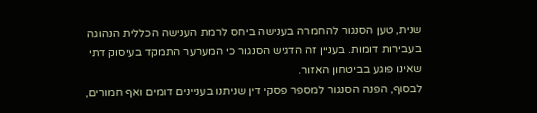שנית, טען הסנגור להחמרה בענישה ביחס לרמת הענישה הכללית הנהוגה בעבירות דומות. בעניין זה הדגיש הסנגור כי המערער התמקד בעיסוק דתי שאינו פוגע בביטחון האזור.
לבסוף, הפנה הסנגור למספר פסקי דין שניתנו בעניינים דומים ואף חמורים,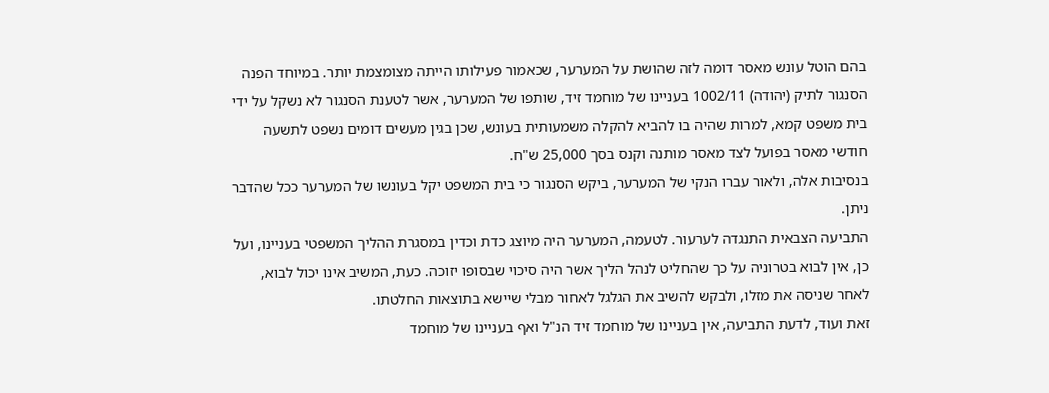בהם הוטל עונש מאסר דומה לזה שהושת על המערער, שכאמור פעילותו הייתה מצומצמת יותר. במיוחד הפנה הסנגור לתיק (יהודה) 1002/11 בעניינו של מוחמד זיד, שותפו של המערער, אשר לטענת הסנגור לא נשקל על ידי בית משפט קמא, למרות שהיה בו להביא להקלה משמעותית בעונש, שכן בגין מעשים דומים נשפט לתשעה חודשי מאסר בפועל לצד מאסר מותנה וקנס בסך 25,000 ש"ח.
בנסיבות אלה, ולאור עברו הנקי של המערער, ביקש הסנגור כי בית המשפט יקל בעונשו של המערער ככל שהדבר ניתן.
התביעה הצבאית התנגדה לערעור. לטעמה, המערער היה מיוצג כדת וכדין במסגרת ההליך המשפטי בעניינו, ועל כן, אין לבוא בטרוניה על כך שהחליט לנהל הליך אשר היה סיכוי שבסופו יזוכה. כעת, המשיב אינו יכול לבוא, לאחר שניסה את מזלו, ולבקש להשיב את הגלגל לאחור מבלי שיישא בתוצאות החלטתו.
זאת ועוד, לדעת התביעה, אין בעניינו של מוחמד זיד הנ"ל ואף בעניינו של מוחמד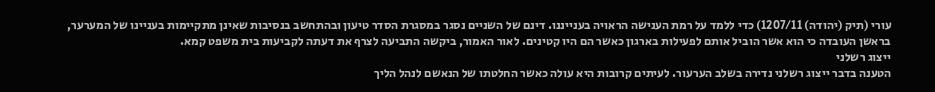עורי (תיק (יהודה) 1207/11) כדי ללמד על רמת הענישה הראויה בענייננו. דינם של השניים נסגר במסגרת הסדר טיעון ובהתחשב בנסיבות שאינן מתקיימות בעניינו של המערער, בראשן העובדה כי הוא אשר הוביל אותם לפעילות בארגון כאשר הם היו קטינים. לאור האמור, ביקשה התביעה לצרף את דעתה לקביעות בית משפט קמא.
ייצוג רשלני
הטענה בדבר ייצוג רשלני נדירה בשלב הערעור. לעיתים קרובות היא עולה כאשר החלטתו של הנאשם לנהל הליך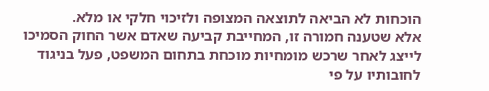הוכחות לא הביאה לתוצאה המצופה ולזיכוי חלקי או מלא.
אלא שטענה חמורה זו, המחייבת קביעה שאדם אשר החוק הסמיכו לייצג לאחר שרכש מומחיות מוכחת בתחום המשפט, פעל בניגוד לחובותיו על פי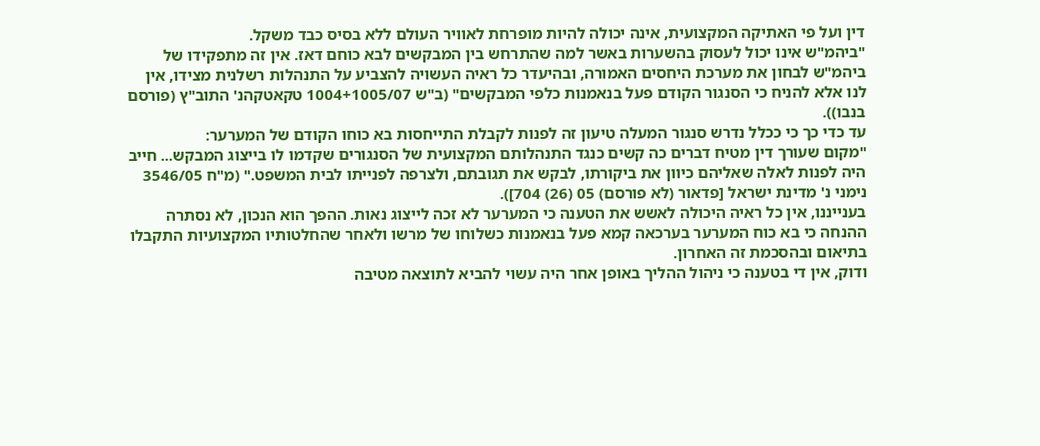דין ועל פי האתיקה המקצועית, אינה יכולה להיות מופרחת לאוויר העולם ללא בסיס כבד משקל.
"ביהמ"ש אינו יכול לעסוק בהשערות באשר למה שהתרחש בין המבקשים לבא כוחם דאז. אין זה מתפקידו של ביהמ"ש לבחון את מערכת היחסים האמורה, ובהיעדר כל ראיה העשויה להצביע על התנהלות רשלנית מצידו, אין לנו אלא להניח כי הסנגור הקודם פעל בנאמנות כלפי המבקשים" (ב"ש 1004+1005/07 טקאטקהנ' התוב"ץ (פורסם בנבו)).
עד כדי כך כי ככלל נדרש סנגור המעלה טיעון זה לפנות לקבלת התייחסות בא כוחו הקודם של המערער:
"מקום שעורך דין מטיח דברים כה קשים כנגד התנהלותם המקצועית של הסנגורים שקדמו לו בייצוג המבקש... חייב היה לפנות לאלה שאליהם כיוון את ביקורתו, לבקש את תגובתם, ולצרפה לפנייתו לבית המשפט." (מ"ח 3546/05 נימני נ' מדינת ישראל [פדאור (לא פורסם) 05 (26) 704]).
בענייננו, אין כל ראיה היכולה לאשש את הטענה כי המערער לא זכה לייצוג נאות. ההפך הוא הנכון, לא נסתרה ההנחה כי בא כוח המערער בערכאה קמא פעל בנאמנות כשלוחו של מרשו ולאחר שהחלטותיו המקצועיות התקבלו בתיאום ובהסכמת זה האחרון.
ודוק, אין די בטענה כי ניהול ההליך באופן אחר היה עשוי להביא לתוצאה מטיבה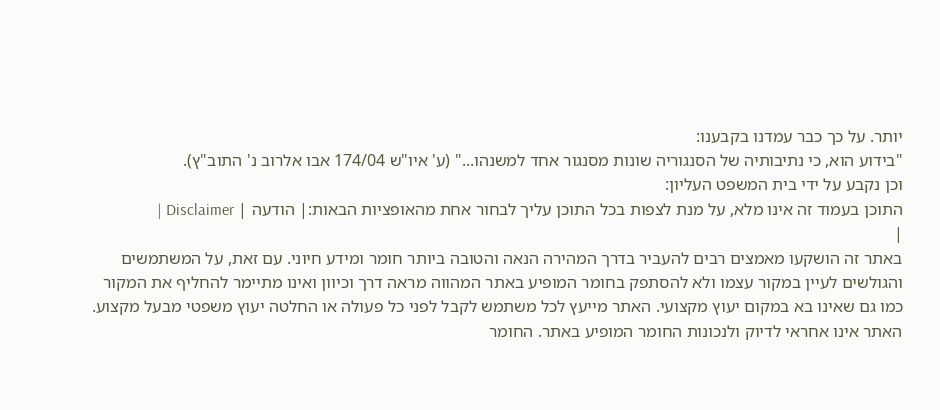יותר. על כך כבר עמדנו בקבענו:
"בידוע הוא, כי נתיבותיה של הסנגוריה שונות מסנגור אחד למשנהו..." (ע' איו"ש 174/04 אבו אלרוב נ' התוב"ץ).
וכן נקבע על ידי בית המשפט העליון:
התוכן בעמוד זה אינו מלא, על מנת לצפות בכל התוכן עליך לבחור אחת מהאופציות הבאות:| הודעה | Disclaimer |
|
באתר זה הושקעו מאמצים רבים להעביר בדרך המהירה הנאה והטובה ביותר חומר ומידע חיוני. עם זאת, על המשתמשים והגולשים לעיין במקור עצמו ולא להסתפק בחומר המופיע באתר המהווה מראה דרך וכיוון ואינו מתיימר להחליף את המקור כמו גם שאינו בא במקום יעוץ מקצועי. האתר מייעץ לכל משתמש לקבל לפני כל פעולה או החלטה יעוץ משפטי מבעל מקצוע. האתר אינו אחראי לדיוק ולנכונות החומר המופיע באתר. החומר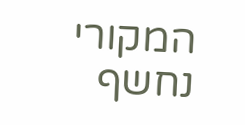המקורי נחשף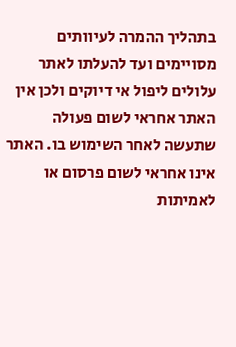בתהליך ההמרה לעיוותים מסויימים ועד להעלתו לאתר עלולים ליפול אי דיוקים ולכן אין האתר אחראי לשום פעולה שתעשה לאחר השימוש בו. האתר אינו אחראי לשום פרסום או לאמיתות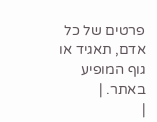פרטים של כל אדם, תאגיד או גוף המופיע באתר. |
|